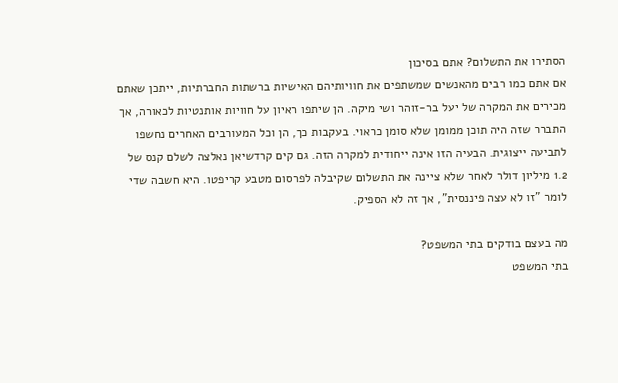הסתירו את התשלום? אתם בסיכון
אם אתם כמו רבים מהאנשים שמשתפים את חוויותיהם האישיות ברשתות החברתיות, ייתכן שאתם מכירים את המקרה של יעל בר-זוהר ושי מיקה. הן שיתפו ראיון על חוויות אותנטיות לכאורה, אך התברר שזה היה תוכן ממומן שלא סומן כראוי. בעקבות כך, הן וכל המעורבים האחרים נחשפו לתביעה ייצוגית. הבעיה הזו אינה ייחודית למקרה הזה. גם קים קרדשיאן נאלצה לשלם קנס של 1.2 מיליון דולר לאחר שלא ציינה את התשלום שקיבלה לפרסום מטבע קריפטו. היא חשבה שדי לומר "זו לא עצה פיננסית", אך זה לא הספיק.

מה בעצם בודקים בתי המשפט?
בתי המשפט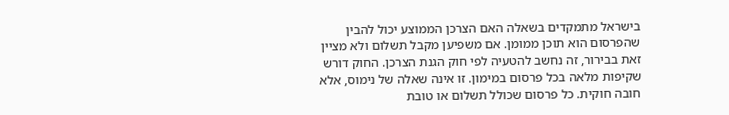בישראל מתמקדים בשאלה האם הצרכן הממוצע יכול להבין שהפרסום הוא תוכן ממומן. אם משפיען מקבל תשלום ולא מציין זאת בבירור, זה נחשב להטעיה לפי חוק הגנת הצרכן. החוק דורש שקיפות מלאה בכל פרסום במימון. זו אינה שאלה של נימוס, אלא חובה חוקית. כל פרסום שכולל תשלום או טובת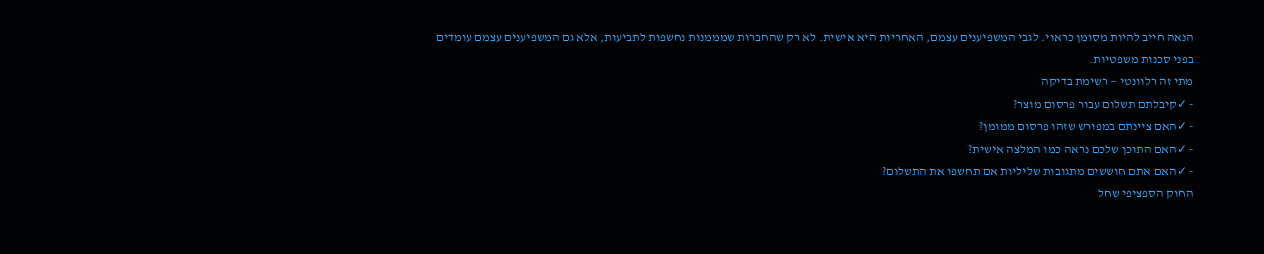הנאה חייב להיות מסומן כראוי. לגבי המשפיענים עצמם, האחריות היא אישית. לא רק שהחברות שמממנות נחשפות לתביעות, אלא גם המשפיענים עצמם עומדים בפני סכנות משפטיות.
מתי זה רלוונטי — רשימת בדיקה
- ✓קיבלתם תשלום עבור פרסום מוצר?
- ✓האם ציינתם במפורש שזהו פרסום ממומן?
- ✓האם התוכן שלכם נראה כמו המלצה אישית?
- ✓האם אתם חוששים מתגובות שליליות אם תחשפו את התשלום?
החוק הספציפי שחל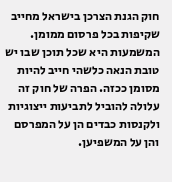חוק הגנת הצרכן בישראל מחייב שקיפות בכל פרסום ממומן. המשמעות היא שכל תוכן שבו יש טובת הנאה כלשהי חייב להיות מסומן ככזה. הפרה של חוק זה עלולה להוביל לתביעות ייצוגיות ולקנסות כבדים הן על המפרסם והן על המשפיען.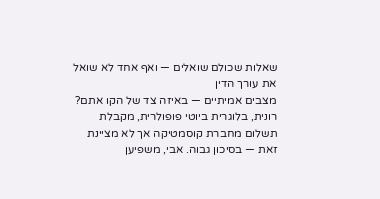שאלות שכולם שואלים — ואף אחד לא שואל את עורך הדין
מצבים אמיתיים — באיזה צד של הקו אתם?
רונית, בלוגרית ביוטי פופולרית, מקבלת תשלום מחברת קוסמטיקה אך לא מציינת זאת — בסיכון גבוה. אבי, משפיען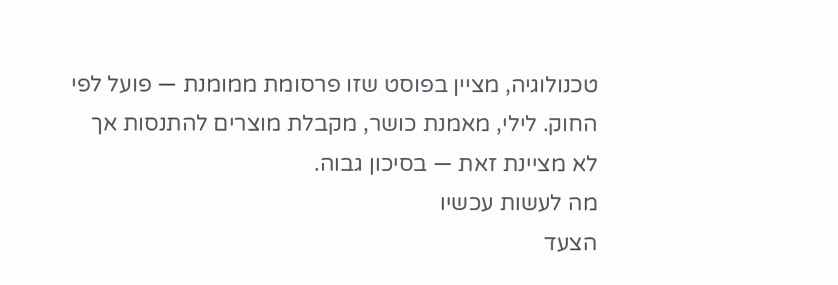טכנולוגיה, מציין בפוסט שזו פרסומת ממומנת — פועל לפי החוק. לילי, מאמנת כושר, מקבלת מוצרים להתנסות אך לא מציינת זאת — בסיכון גבוה.
מה לעשות עכשיו
הצעד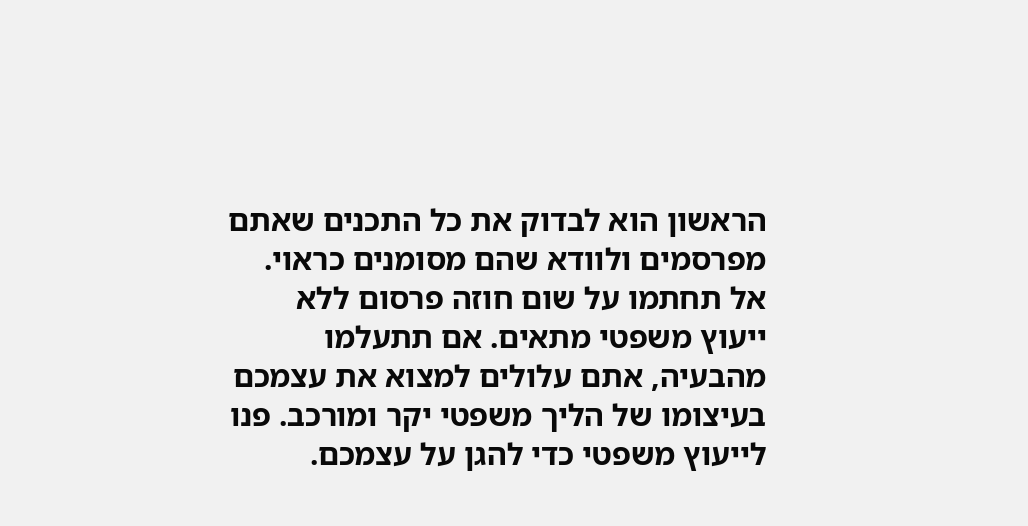הראשון הוא לבדוק את כל התכנים שאתם מפרסמים ולוודא שהם מסומנים כראוי. אל תחתמו על שום חוזה פרסום ללא ייעוץ משפטי מתאים. אם תתעלמו מהבעיה, אתם עלולים למצוא את עצמכם בעיצומו של הליך משפטי יקר ומורכב. פנו לייעוץ משפטי כדי להגן על עצמכם.